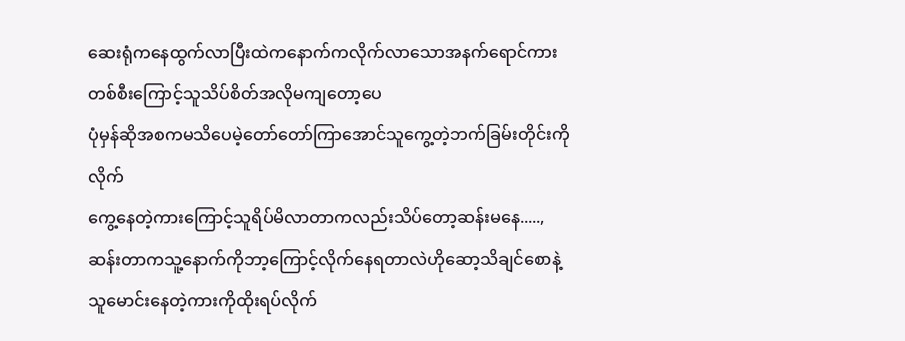ဆေးရုံကနေထွက်လာပြီးထဲကနောက်ကလိုက်လာသောအနက်ရောင်ကားတစ်စီးကြောင့်သူသိပ်စိတ်အလိုမကျတော့ပေ
ပုံမှန်ဆိုအစကမသိပေမဲ့တော်တော်ကြာအောင်သူကွေ့တဲ့ဘက်ခြမ်းတိုင်းကိုလိုက်
ကွေ့နေတဲ့ကားကြောင့်သူရိပ်မိလာတာကလည်းသိပ်တော့ဆန်းမနေ.....,ဆန်းတာကသူ့နောက်ကိုဘာ့ကြောင့်လိုက်နေရတာလဲဟိုဆော့သိချင်စောနဲ့သူမောင်းနေတဲ့ကားကိုထိုးရပ်လိုက်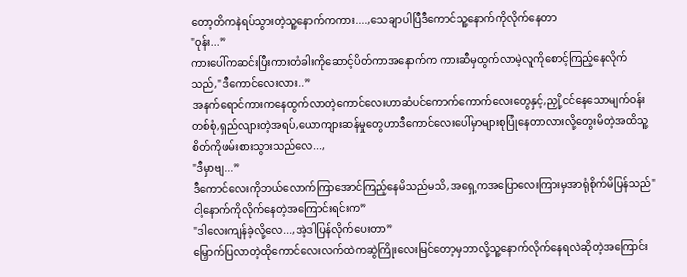တော့တိကနဲရပ်သွားတဲ့သူ့နောက်ကကား....,သေချာပါပြီဒီကောင်သူ့နောက်ကိုလိုက်နေတာ
"ဝုန်း...”
ကားပေါ်ကဆင်းပြီးကားတံခါးကိုဆောင့်ပိတ်ကာအနောက်က ကားဆီမှထွက်လာမဲ့လူကိုစောင့်ကြည့်နေလိုက်သည်,"ဒီကောင်လေးလား..”
အနက်ရောင်ကားကနေထွက်လာတဲ့ကောင်လေးဟာဆံပင်ကောက်ကောက်လေးတွေနှင့်,ညှို့ငင်နေသောမျက်ဝန်းတစ်စုံ,ရှည်လျားတဲ့အရပ်,ယောကျားဆန်မှုတွေဟာဒီကောင်လေးပေါ်မှာများစုပြုံနေတာလားလို့တွေးမိတဲ့အထိသူ့စိတ်ကိုဖမ်းစားသွားသည်လေ...,
"ဒီမှာဗျ...”
ဒီကောင်လေးကိုဘယ်လောက်ကြာအောင်ကြည့်နေမိသည်မသိ,အရှေ့ကအပြောလေးကြားမှအာရုံစိုက်မိပြန်သည်"ငါ့နောက်ကိုလိုက်နေတဲ့အကြောင်းရင်းက”
"ဒါလေးကျန်ခဲ့လို့လေ...,အဲ့ဒါပြန်လိုက်ပေးတာ”
မြှောက်ပြလာတဲ့ထိုကောင်လေးလက်ထဲကဆွဲကြိုးလေးမြင်တော့မှဘာလို့သူ့နောက်လိုက်နေရလဲဆိုတဲ့အကြောင်း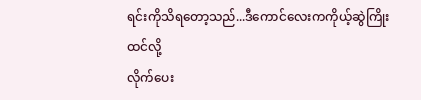ရင်းကိုသိရတော့သည်...ဒီကောင်လေးကကိုယ့်ဆွဲကြိုးထင်လို့
လိုက်ပေး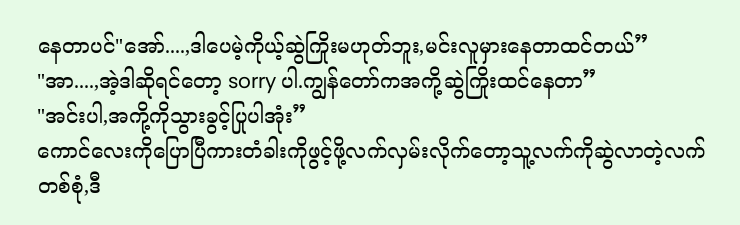နေတာပင်"အော်....,ဒါပေမဲ့ကိုယ့်ဆွဲကြိုးမဟုတ်ဘူး,မင်းလူမှားနေတာထင်တယ်”
"အာ....,အဲ့ဒါဆိုရင်တော့ sorry ပါ.ကျွန်တော်ကအကို့ဆွဲကြိုးထင်နေတာ”
"အင်းပါ,အကို့ကိုသွားခွင့်ပြုပါအုံး”
ကောင်လေးကိုပြောပြီကားတံခါးကိုဖွင့်ဖို့လက်လှမ်းလိုက်တော့သူ့လက်ကိုဆွဲလာတဲ့လက်တစ်စုံ,ဒီ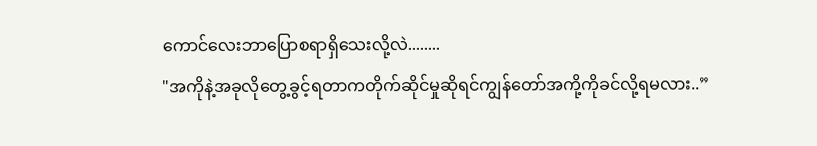ကောင်လေးဘာပြောစရာရှိသေးလို့လဲ........
"အကိုနဲ့အခုလိုတွေ့ခွင့်ရတာကတိုက်ဆိုင်မှုဆိုရင်ကျွန်တော်အကို့ကိုခင်လို့ရမလား..”